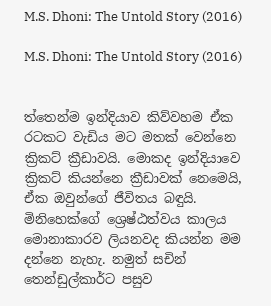M.S. Dhoni: The Untold Story (2016)

M.S. Dhoni: The Untold Story (2016)


ත්තෙන්ම ඉන්දියාව කිව්වහම ඒක රටකට වැඩිය මට මතක් වෙන්නෙ ක්‍රිකට් ක්‍රීඩාවයි. මොකද ඉන්දියාවෙ ක්‍රිකට් කියන්නෙ ක්‍රීඩාවක් නෙමෙයි, ඒක ඔවුන්ගේ ජීවිතය බඳුයි. මිනිහෙක්ගේ ශ්‍රෙෂ්ඨත්වය කාලය මොනාකාරව ලියනවද කියන්න මම දන්නෙ නැහැ. නමුත් සචින් තෙන්ඩුල්කාර්ට පසුව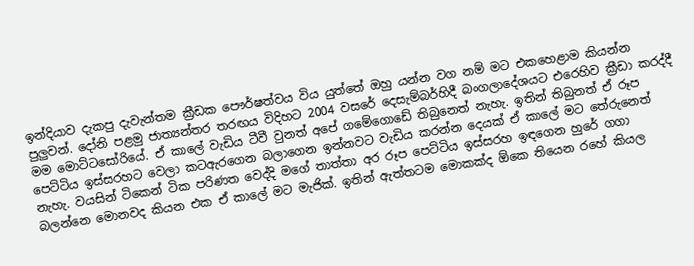ඉන්දියාව දැකපු දැවැන්තම ක්‍රීඩක පෞර්ෂත්වය විය යුත්තේ ඔහු යන්න වග නම් මට එකහෙළාම කියන්න පුලුවන්. දෝනි පළමු ජාත්‍යන්තර තරඟය විදිහට 2004 වසරේ දෙසැම්බර්හිදී බංගලාදේශයට එරෙහිව ක්‍රීඩා කරද්දී මම මොට්ටසෝරියේ. ඒ කාලේ වැඩිය ටීවී වුනත් අපේ ගමේගොඩේ තිබුනෙත් නැහැ. ඉතින් තිබුනත් ඒ රූප පෙට්ටිය ඉස්සරහට වෙලා කටඇරගෙන බලාගෙන ඉන්නවට වැඩිය කරන්න දෙයක් ඒ කාලේ මට තේරුනෙත් නැහැ. වයසින් ටිකෙන් ටික පරිණත වෙද්දි මගේ තාත්තා අර රූප පෙට්ටිය ඉස්සරහ ඉඳගෙන හුරේ ගගා බලන්නෙ මොනවද කියන එක ඒ කාලේ මට මැජික්. ඉතින් ඇත්තටම මොකක්ද ඕකෙ තියෙන රහේ කියල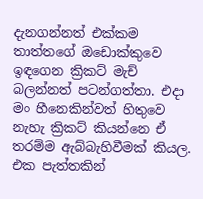දැනගන්නත් එක්කම තාත්තගේ ඔඩොක්කුවෙ ඉඳගෙන ක්‍රිකට් මැච් බලන්නත් පටන්ගත්තා. එදා මං හීනෙකින්වත් හිතුවෙ නැහැ ක්‍රිකට් කියන්නෙ ඒ තරම්ම ඇබ්බැහිවීමක් කියල. එක පැත්තකින්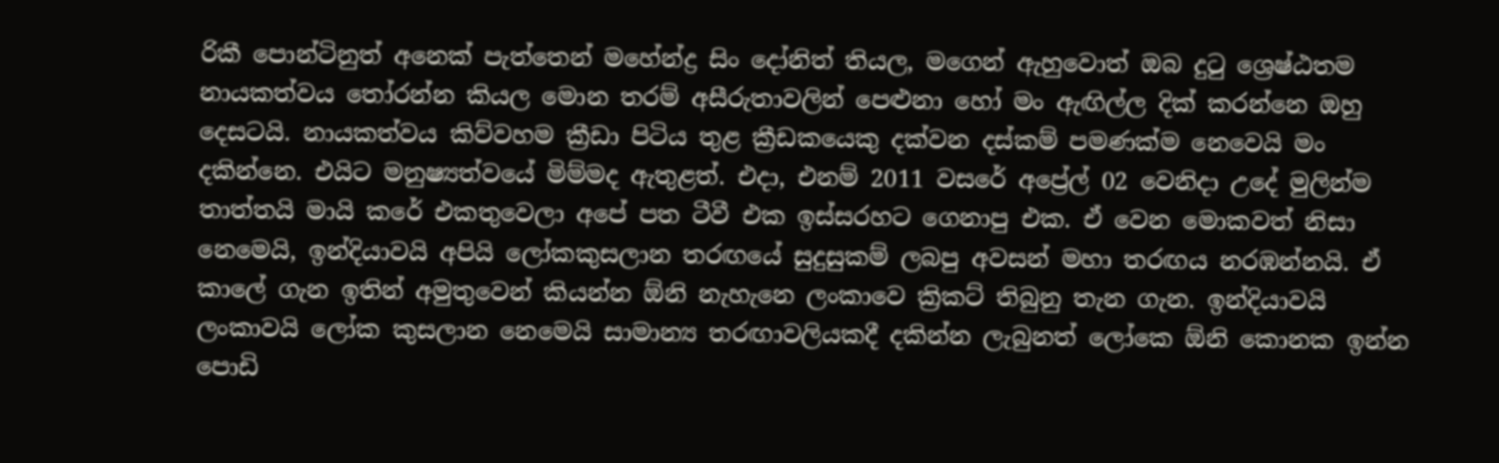රිකී පොන්ටිනුත් අනෙක් පැත්තෙන් මහේන්ද්‍ර සිං දෝනිත් තියල, මගෙන් ඇහුවොත් ඔබ දුටු ශ්‍රෙෂ්ඨතම නායකත්වය තෝරන්න කියල මොන තරම් අසීරුතාවලින් පෙළුනා හෝ මං ඇඟිල්ල දික් කරන්නෙ ඔහු දෙසටයි. නායකත්වය කිව්වහම ක්‍රීඩා පිටිය තුළ ක්‍රීඩකයෙකු දක්වන දස්කම් පමණක්ම නෙවෙයි මං දකින්නෙ. එයිට මනුෂ්‍යත්වයේ මිම්මද ඇතුළත්. එදා, එනම් 2011 වසරේ අප්‍රේල් 02 වෙනිදා උදේ මුලින්ම තාත්තයි මායි කරේ එකතුවෙලා අපේ පත ටීවී එක ඉස්සරහට ගෙනාපු එක. ඒ වෙන මොකවත් නිසා නෙමෙයි, ඉන්දියාවයි අපියි ලෝකකුසලාන තරඟයේ සුදුසුකම් ලබපු අවසන් මහා තරඟය නරඹන්නයි. ඒ කාලේ ගැන ඉතින් අමුතුවෙන් කියන්න ඕනි නැහැනෙ ලංකාවෙ ක්‍රිකට් තිබුනු තැන ගැන. ඉන්දියාවයි ලංකාවයි ලෝක කුසලාන නෙමෙයි සාමාන්‍ය තරඟාවලියකදී දකින්න ලැබුනත් ලෝකෙ ඕනි කොනක ඉන්න පොඩි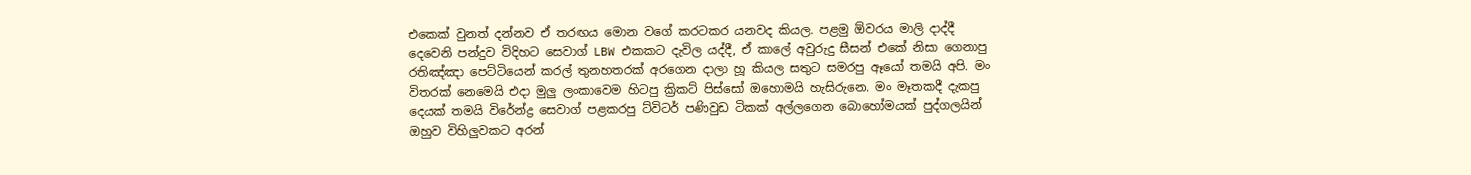එකෙක් වුනත් දන්නව ඒ තරඟය මොන වගේ කරටකර යනවද කියල. පළමු ඕවරය මාලි දාද්දී දෙවෙනි පන්දුව විදිහට සෙවාග් LBW එකකට දැවිල යද්දී, ඒ කාලේ අවුරුදු සීසන් එකේ නිසා ගෙනාපු රතිඤ්ඤා පෙට්ටියෙන් කරල් තුනහතරක් අරගෙන දාලා හූ කියල සතුට සමරපු ඈයෝ තමයි අපි. මං විතරක් නෙමෙයි එදා මුලු ලංකාවෙම හිටපු ක්‍රිකට් පිස්සෝ ඔහොමයි හැසිරුනෙ. මං මෑතකදී දැකපු දෙයක් තමයි විරේන්ද්‍ර සෙවාග් පළකරපු ට්විටර් පණිවුඩ ටිකක් අල්ලගෙන බොහෝමයක් පුද්ගලයින් ඔහුව විහිලුවකට අරන්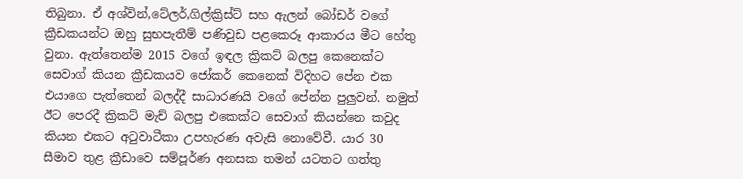තිබුනා. ඒ අශ්වින්,ටේලර්,ගිල්ක්‍රිස්ට් සහ ඇලන් බෝඩර් වගේ ක්‍රීඩකයන්ට ඔහු සුභපැතීම් පණිවුඩ පළකෙරූ ආකාරය මීට හේතු වුනා. ඇත්තෙන්ම 2015 වගේ ඉඳල ක්‍රිකට් බලපු කෙනෙක්ට සෙවාග් කියන ක්‍රීඩකයව ජෝකර් කෙනෙක් විදිහට පේන එක එයාගෙ පැත්තෙන් බලද්දී සාධාරණයි වගේ පේන්න පුලුවන්. නමුත් ඊට පෙරදී ක්‍රිකට් මැච් බලපු එකෙක්ට සෙවාග් කියන්නෙ කවුද කියන එකට අටුවාටීකා උපහැරණ අවැසි නොවේවී. යාර 30 සීමාව තුළ ක්‍රීඩාවෙ සම්පූර්ණ අනසක තමන් යටතට ගත්තු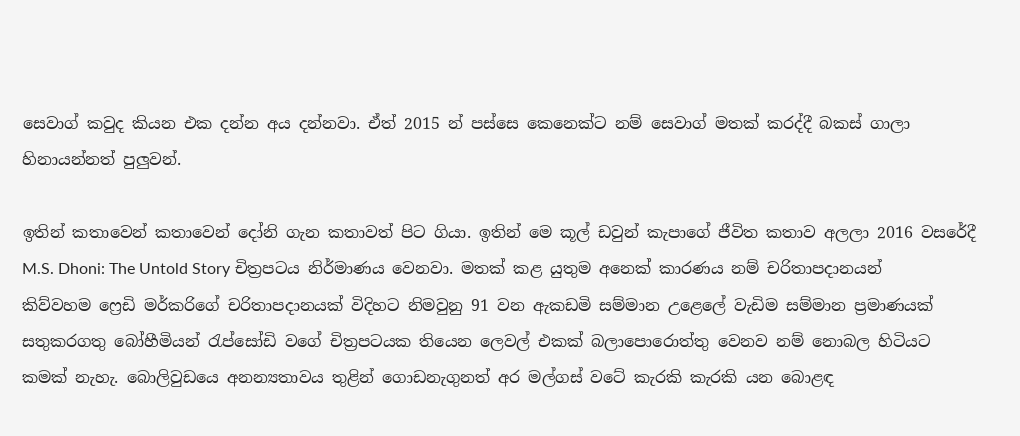සෙවාග් කවුද කියන එක දන්න අය දන්නවා. ඒත් 2015 න් පස්සෙ කෙනෙක්ට නම් සෙවාග් මතක් කරද්දී බකස් ගාලා හිනායන්නත් පුලුවන්.

ඉතින් කතාවෙන් කතාවෙන් දෝනි ගැන කතාවත් පිට ගියා. ඉතින් මෙ කූල් ඩවුන් කැපාගේ ජීවිත කතාව අලලා 2016 වසරේදී M.S. Dhoni: The Untold Story චිත්‍රපටය නිර්මාණය වෙනවා. මතක් කළ යුතුම අනෙක් කාරණය නම් චරිතාපදානයන් කිව්වහම ෆ්‍රෙඩි මර්කරිගේ චරිතාපදානයක් විදිහට නිමවුනු 91 වන ඇකඩමි සම්මාන උළෙලේ වැඩිම සම්මාන ප්‍රමාණයක් සතුකරගතු බෝහීමියන් රැප්සෝඩි වගේ චිත්‍රපටයක තියෙන ලෙවල් එකක් බලාපොරොත්තු වෙනව නම් නොබල හිටියට කමක් නැහැ. බොලිවුඩයෙ අනන්‍යතාවය තුළින් ගොඩනැගුනත් අර මල්ගස් වටේ කැරකි කැරකි යන බොළඳ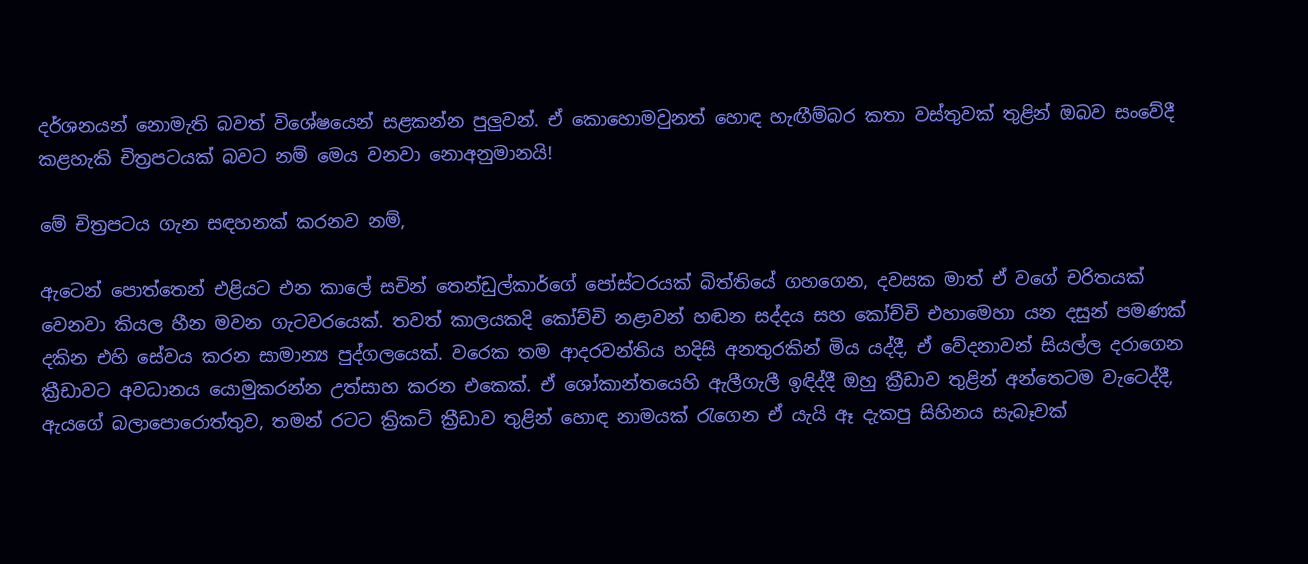දර්ශනයන් නොමැති බවත් විශේෂයෙන් සළකන්න පුලුවන්. ඒ කොහොමවුනත් හොඳ හැඟීම්බර කතා වස්තුවක් තුළින් ඔබව සංවේදී කළහැකි චිත්‍රපටයක් බවට නම් මෙය වනවා නොඅනුමානයි!

මේ චිත්‍රපටය ගැන සඳහනක් කරනව නම්,

ඇටෙන් පොත්තෙන් එළියට එන කාලේ සචින් තෙන්ඩුල්කාර්ගේ පෝස්ටරයක් බිත්තියේ ගහගෙන, දවසක මාත් ඒ වගේ චරිතයක් වෙනවා කියල හීන මවන ගැටවරයෙක්. තවත් කාලයකදි කෝච්චි නළාවන් හඬන සද්දය සහ කෝච්චි එහාමෙහා යන දසුන් පමණක් දකින එහි සේවය කරන සාමාන්‍ය පුද්ගලයෙක්. වරෙක තම ආදරවන්තිය හදිසි අනතුරකින් මිය යද්දී, ඒ වේදනාවන් සියල්ල දරාගෙන ක්‍රීඩාවට අවධානය යොමුකරන්න උත්සාහ කරන එකෙක්. ඒ ශෝකාන්තයෙහි ඇලීගැලී ඉඳිද්දී ඔහු ක්‍රීඩාව තුළින් අන්තෙටම වැටෙද්දී, ඇයගේ බලාපොරොත්තුව, තමන් රටට ක්‍රිකට් ක්‍රීඩාව තුළින් හොඳ නාමයක් රැගෙන ඒ යැයි ඈ දැකපු සිහිනය සැබෑවක්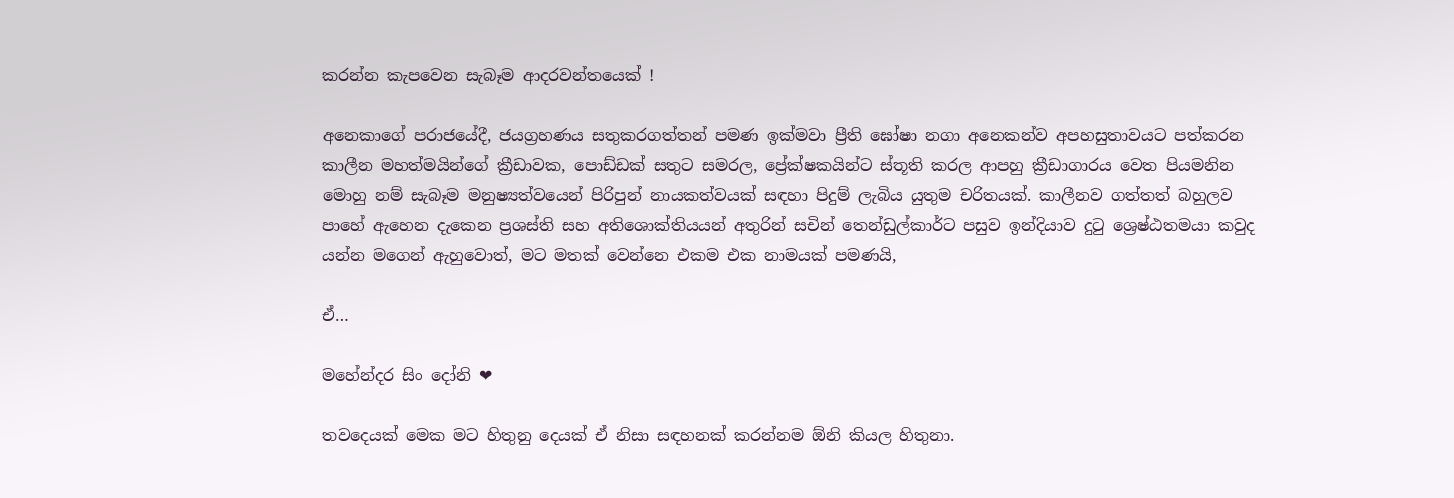කරන්න කැපවෙන සැබෑම ආදරවන්තයෙක් !

අනෙකාගේ පරාජයේදී, ජයග්‍රහණය සතුකරගත්තන් පමණ ඉක්මවා ප්‍රීති ඝෝෂා නගා අනෙකන්ව අපහසුතාවයට පත්කරන කාලීන මහත්මයින්ගේ ක්‍රීඩාවක, පොඩ්ඩක් සතුට සමරල, ප්‍රේක්ෂකයින්ට ස්තූති කරල ආපහු ක්‍රීඩාගාරය වෙත පියමනින මොහු නම් සැබෑම මනුෂ්‍යත්වයෙන් පිරිපුන් නායකත්වයක් සඳහා පිදුම් ලැබිය යුතුම චරිතයක්. කාලීනව ගත්තත් බහුලව පාහේ ඇහෙන දැකෙන ප්‍රශස්ති සහ අතිශොක්තියයන් අතුරින් සචින් තෙන්ඩුල්කාර්ට පසුව ඉන්දියාව දුටු ශ්‍රෙෂ්ඨතමයා කවුද යන්න මගෙන් ඇහුවොත්, මට මතක් වෙන්නෙ එකම එක නාමයක් පමණයි,

ඒ…

මහේන්දර සිං දෝනි ❤

තවදෙයක් මෙක මට හිතුනු දෙයක් ඒ නිසා සඳහනක් කරන්නම ඕනි කියල හිතුනා.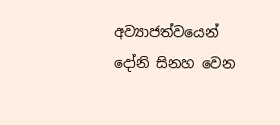අව්‍යාජත්වයෙන් දෝනි සිනහ වෙන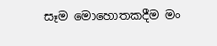සෑම මොහොතකදීම මං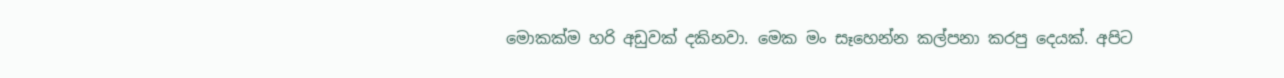මොකක්ම හරි අඩුවක් දකිනවා. මෙක මං සෑහෙන්න කල්පනා කරපු දෙයක්. අපිට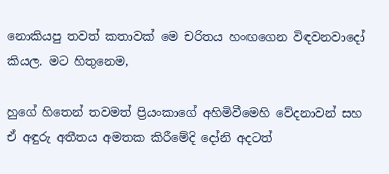නොකියපු තවත් කතාවක් මෙ චරිතය හංඟගෙන විඳවනවාදෝ කියල. මට හිතුනෙම,

හුගේ හිතෙන් තවමත් ප්‍රියංකාගේ අහිමිවීමෙහි වේදනාවන් සහ ඒ අඳුරු අතීතය අමතක කිරීමේදි දෝනි අදටත්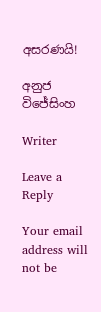අසරණයි!

අනුජ විජේසිංහ

Writer

Leave a Reply

Your email address will not be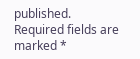published. Required fields are marked *